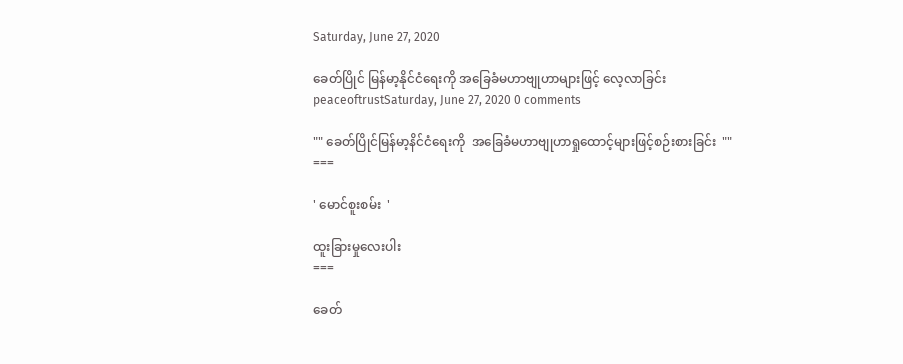Saturday, June 27, 2020

ခေတ်ပြိုင် မြန်မာ့နိုင်ငံရေးကို အခြေခံမဟာဗျုဟာများဖြင့် လေ့လာခြင်း
peaceoftrustSaturday, June 27, 2020 0 comments

"" ခေတ်ပြိုင်မြန်မာ့နိင်ငံရေးကို  အခြေခံမဟာဗျုဟာရှုထောင့်များဖြင့်စဉ်းစားခြင်း  ""
===

' မောင်စူးစမ်း  '

ထူးခြားမှုလေးပါး
===

ခေတ်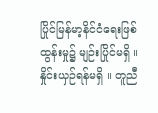ပြိုင်မြန်မာ့နိင်ငံရေးဖြစ်ထွန်းမှု၌ မျဉ်းပြိုင်မရှိ ။ နှိုင်းယှဉ်ရန်မရှိ ။ တူညီ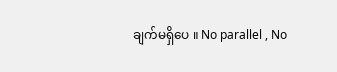ချက်မရှိပေ ။ No parallel , No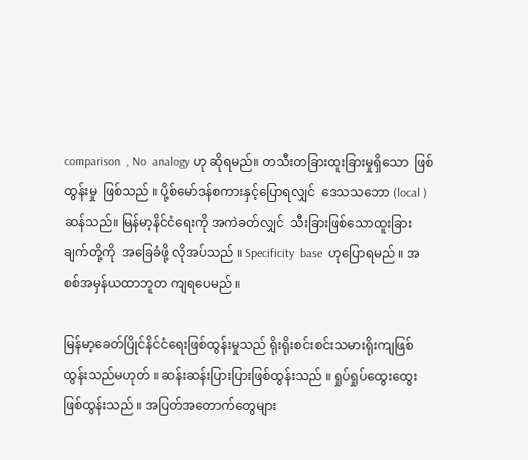comparison  , No  analogy ဟု ဆိုရမည်။ တသီးတခြားထူးခြားမှုရှိသော  ဖြစ်ထွန်းမှု  ဖြစ်သည် ။ ပို့စ်မော်ဒန်စကားနှင့်ပြောရလျှင်  ဒေသသဘော (local ) ဆန်သည်။ မြန်မာ့နိင်ငံရေးကို အကဲခတ်လျှင်  သီးခြားဖြစ်သောထူးခြားချက်တို့ကို  အခြေခံဖို့ လိုအပ်သည် ။ Specificity  base  ဟုပြောရမည် ။ အစစ်အမှန်ယထာဘူတ ကျရပေမည် ။

မြန်မာ့ခေတ်ပြိုင်နိင်ငံရေးဖြစ်ထွန်းမှုသည် ရိုးရိုးစင်းစင်းသမားရိုးကျဖြစ်ထွန်းသည်မဟုတ် ။ ဆန်းဆန်းပြားပြားဖြစ်ထွန်းသည် ။ ရှုပ်ရှုပ်ထွေးထွေးဖြစ်ထွန်းသည် ။ အပြတ်အတောက်တွေများ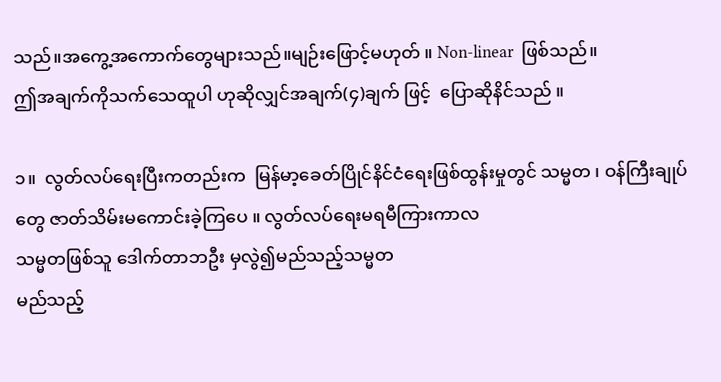သည်။အကွေ့အကောက်တွေများသည်။မျဉ်းဖြောင့်မဟုတ် ။ Non-linear  ဖြစ်သည်။
ဤအချက်ကိုသက်သေထူပါ ဟုဆိုလျှင်အချက်(၄)ချက် ဖြင့်  ပြောဆိုနိင်သည် ။

၁။  လွတ်လပ်ရေးပြီးကတည်းက  မြန်မာ့ခေတ်ပြိုင်နိင်ငံရေးဖြစ်ထွန်းမှုတွင် သမ္မတ ၊ ဝန်ကြီးချုပ်တွေ ဇာတ်သိမ်းမကောင်းခဲ့ကြပေ ။ လွတ်လပ်ရေးမရမီကြားကာလ
သမ္မတဖြစ်သူ ဒေါက်တာဘဦး မှလွဲ၍မည်သည့်သမ္မတ
မည်သည့်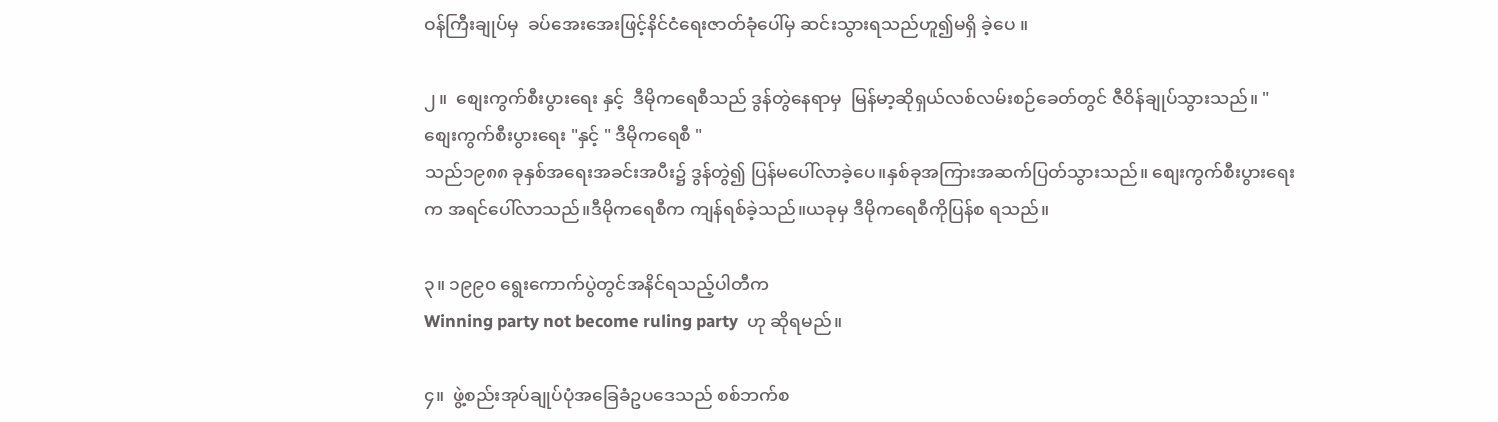ဝန်ကြီးချုပ်မှ  ခပ်အေးအေးဖြင့်နိင်ငံရေးဇာတ်ခုံပေါ်မှ ဆင်းသွားရသည်ဟူ၍မရှိ ခဲ့ပေ ။

၂။  စျေးကွက်စီးပွားရေး နှင့်  ဒီမိုကရေစီသည် ဒွန်တွဲနေရာမှ  မြန်မာ့ဆိုရှယ်လစ်လမ်းစဉ်ခေတ်တွင် ဇီဝိန်ချုပ်သွားသည်။ " စျေးကွက်စီးပွားရေး "နှင့် " ဒီမိုကရေစီ "
သည်၁၉၈၈ ခုနှစ်အရေးအခင်းအပီး၌ ဒွန်တွဲ၍ ပြန်မပေါ်လာခဲ့ပေ။နှစ်ခုအကြားအဆက်ပြတ်သွားသည်။ စျေးကွက်စီးပွားရေးက အရင်ပေါ်လာသည်။ဒီမိုကရေစီက ကျန်ရစ်ခဲ့သည်။ယခုမှ ဒီမိုကရေစီကိုပြန်စ ရသည်။

၃။ ၁၉၉၀ ရွေးကောက်ပွဲတွင်အနိင်ရသည့်ပါတီက
Winning party not become ruling party  ဟု ဆိုရမည်။

၄။  ဖွဲ့စည်းအုပ်ချုပ်ပုံအခြေခံဥပဒေသည် စစ်ဘက်စ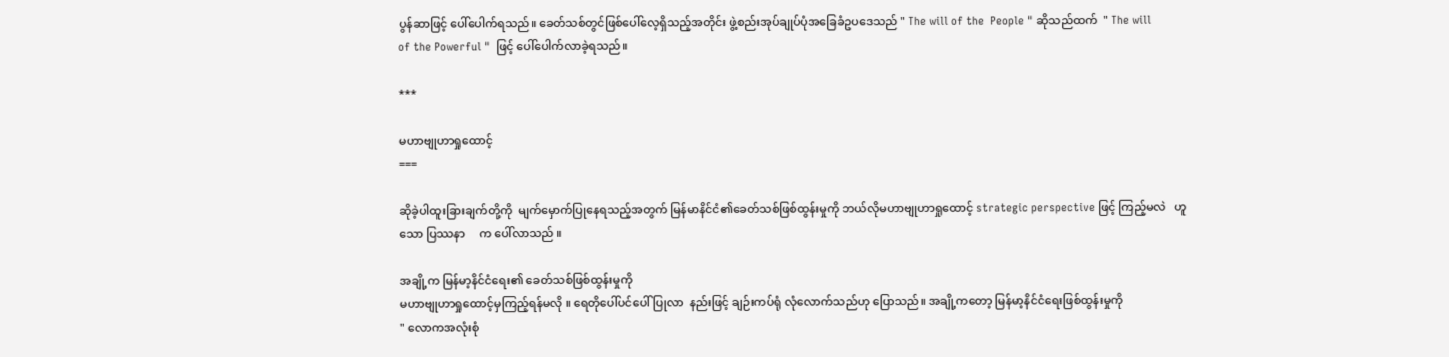ပွန်ဆာဖြင့် ပေါ်ပေါက်ရသည်။ ခေတ်သစ်တွင်ဖြစ်ပေါ်လေ့ရှိသည့်အတိုင်း ဖွဲ့စည်းအုပ်ချုပ်ပုံအခြေခံဥပဒေသည် " The will of the  People " ဆိုသည်ထက်  " The will
of the Powerful "  ဖြင့် ပေါ်ပေါက်လာခဲ့ရသည်။

***

မဟာဗျုဟာရှုထောင့်
===

ဆိုခဲ့ပါထူးခြားချက်တို့ကို  မျက်မှောက်ပြုနေရသည့်အတွက် မြန်မာနိင်ငံ၏ခေတ်သစ်ဖြစ်ထွန်းမှုကို ဘယ်လိုမဟာဗျုဟာရှုထောင့် strategic perspective ဖြင့် ကြည့်မလဲ   ဟူသော ပြဿနာ     က ပေါ်လာသည် ။

အချို့က မြန်မာ့နိင်ငံရေး၏ ခေတ်သစ်ဖြစ်ထွန်းမှုကို
မဟာဗျုဟာရှုထောင့်မှကြည့်ရန်မလို ။ ရေတိုပေါ်ပင်ပေါ်ပြုလာ  နည်းဖြင့် ချဉ်းကပ်ရုံ လုံလောက်သည်ဟု ပြောသည်။ အချို့ကတော့ မြန်မာ့နိင်ငံရေးဖြစ်ထွန်းမှုကို
" လောကအလုံးစုံ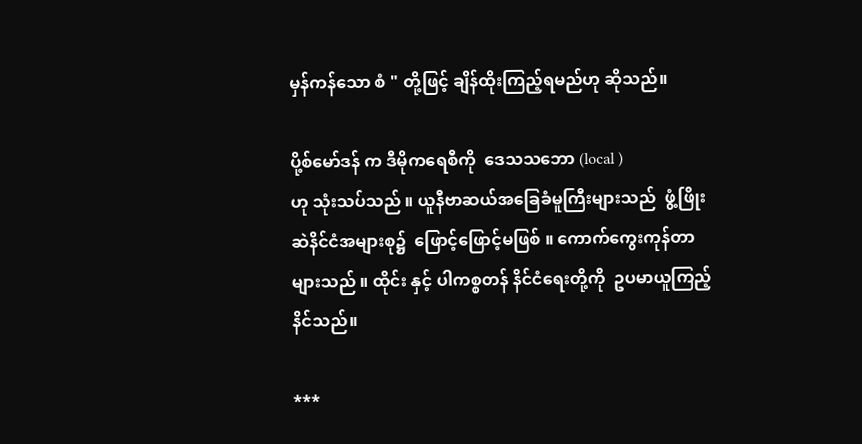မှန်ကန်သော စံ " တို့ဖြင့် ချိန်ထိုးကြည့်ရမည်ဟု ဆိုသည်။

ပို့စ်မော်ဒန် က ဒီမိုကရေစီကို  ဒေသသဘော (local )
ဟု သုံးသပ်သည် ။ ယူနီဗာဆယ်အခြေခံမူကြီးများသည်  ဖွံ့ဖြိုးဆဲနိင်ငံအများစု၌  ဖြောင့်ဖြောင့်မဖြစ် ။ ကောက်ကွေးကုန်တာ  များသည် ။ ထိုင်း နှင့် ပါကစ္စတန် နိင်ငံရေးတို့ကို  ဥပမာယူကြည့်နိင်သည်။

***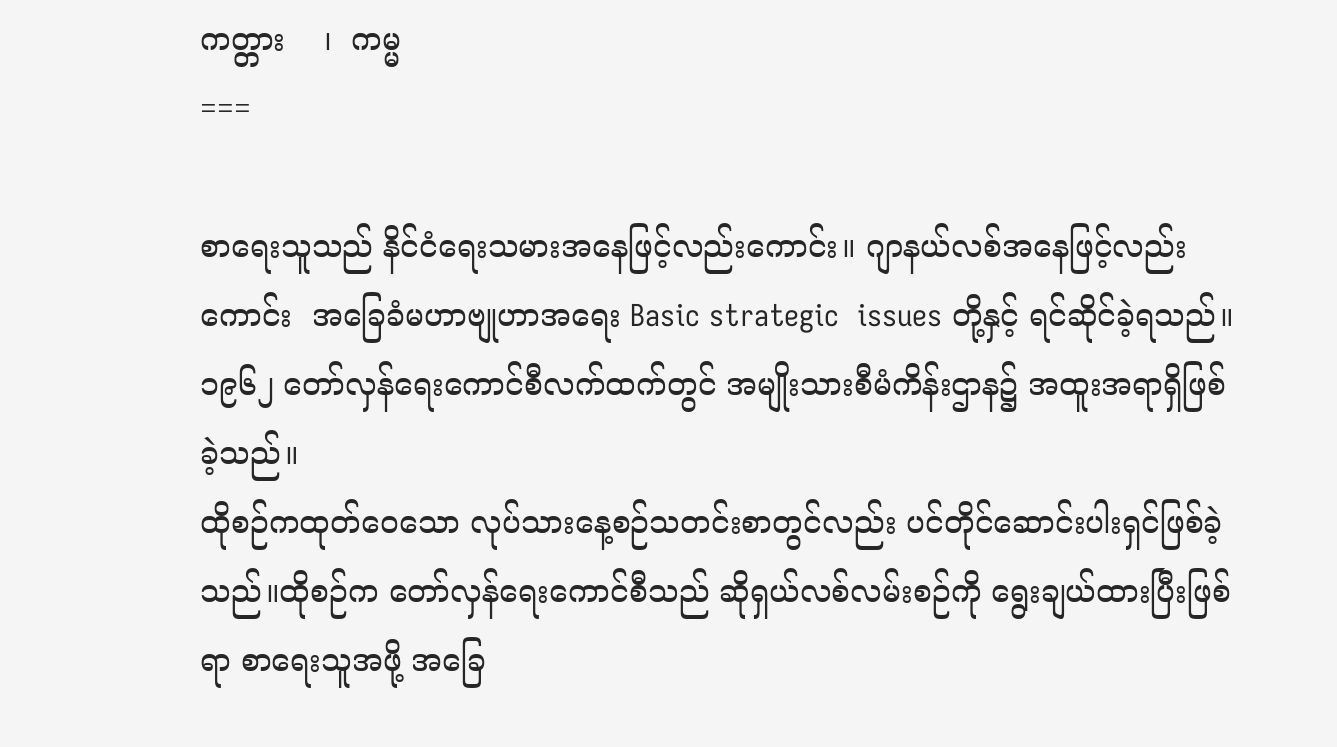ကတ္တား    ၊  ကမ္မ
===

စာရေးသူသည် နိင်ငံရေးသမားအနေဖြင့်လည်းကောင်း။ ဂျာနယ်လစ်အနေဖြင့်လည်းကောင်း  အခြေခံမဟာဗျုဟာအရေး Basic strategic  issues တို့နှင့် ရင်ဆိုင်ခဲ့ရသည်။ ၁၉၆၂ တော်လှန်ရေးကောင်စီလက်ထက်တွင် အမျိုးသားစီမံကိန်းဌာန၌ အထူးအရာရှိဖြစ်ခဲ့သည်။
ထိုစဉ်ကထုတ်ဝေသော လုပ်သားနေ့စဉ်သတင်းစာတွင်လည်း ပင်တိုင်ဆောင်းပါးရှင်ဖြစ်ခဲ့သည်။ထိုစဉ်က တော်လှန်ရေးကောင်စီသည် ဆိုရှယ်လစ်လမ်းစဉ်ကို ရွေးချယ်ထားပြီးဖြစ်ရာ စာရေးသူအဖို့ အခြေ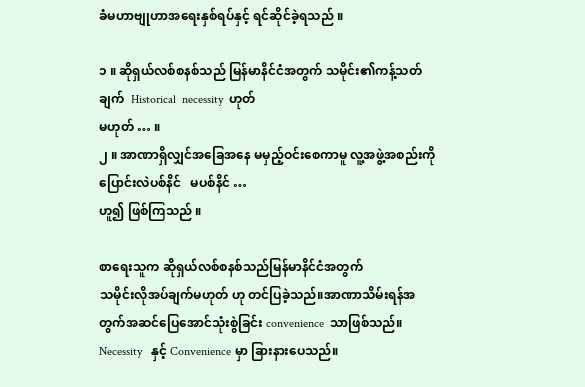ခံမဟာဗျုဟာအရေးနှစ်ရပ်နှင့် ရင်ဆိုင်ခဲ့ရသည် ။

၁ ။ ဆိုရှယ်လစ်စနစ်သည် မြန်မာနိင်ငံအတွက် သမိုင်း၏ကန့်သတ်ချက်  Historical  necessity  ဟုတ်
မဟုတ် … ။
၂ ။ အာဏာရှိလျှင်အခြေအနေ မမှည့်ဝင်းစေကာမူ လူ့အဖွဲ့အစည်းကို  ပြောင်းလဲပစ်နိင်   မပစ်နိင် …
ဟူ၍ ဖြစ်ကြသည် ။

စာရေးသူက ဆိုရှယ်လစ်စနစ်သည်မြန်မာနိင်ငံအတွက်
သမိုင်းလိုအပ်ချက်မဟုတ် ဟု တင်ပြခဲ့သည်။အာဏာသိမ်းရန်အတွက်အဆင်ပြေအောင်သုံးစွဲခြင်း convenience  သာဖြစ်သည်။
Necessity   နှင့် Convenience မှာ ခြားနားပေသည်။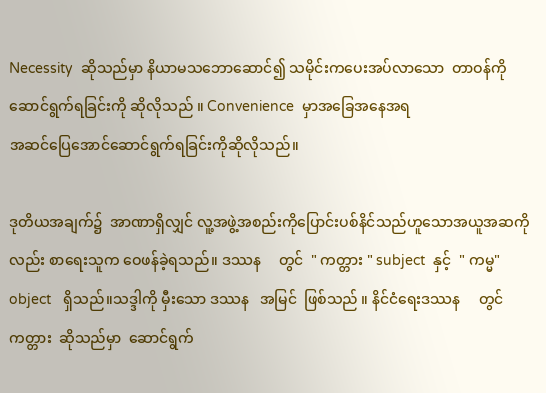Necessity  ဆိုသည်မှာ နိယာမသဘောဆောင်၍ သမိုင်းကပေးအပ်လာသော  တာဝန်ကို ဆောင်ရွက်ရခြင်းကို ဆိုလိုသည် ။ Convenience  မှာအခြေအနေအရ
အဆင်ပြေအောင်ဆောင်ရွက်ရခြင်းကိုဆိုလိုသည်။

ဒုတိယအချက်၌  အာဏာရှိလျှင် လူ့အဖွဲ့အစည်းကိုပြောင်းပစ်နိင်သည်ဟူသောအယူအဆကိုလည်း စာရေးသူက ဝေဖန်ခဲ့ရသည်။ ဒဿန     တွင်  " ကတ္တား " subject  နှင့်  " ကမ္မ"  object   ရှိသည်။သဒ္ဒါကို မှီးသော ဒဿန   အမြင်  ဖြစ်သည် ။ နိင်ငံရေးဒဿန     တွင် ကတ္တား  ဆိုသည်မှာ  ဆောင်ရွက်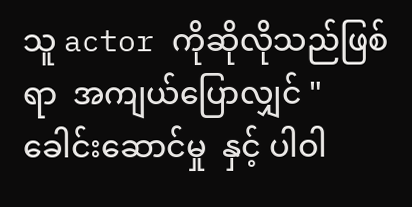သူ actor ကိုဆိုလိုသည်ဖြစ်ရာ  အကျယ်ပြောလျှင် " ခေါင်းဆောင်မှု  နှင့် ပါဝါ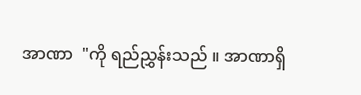အာဏာ  "ကို ရည်ညွှန်းသည် ။ အာဏာရှိ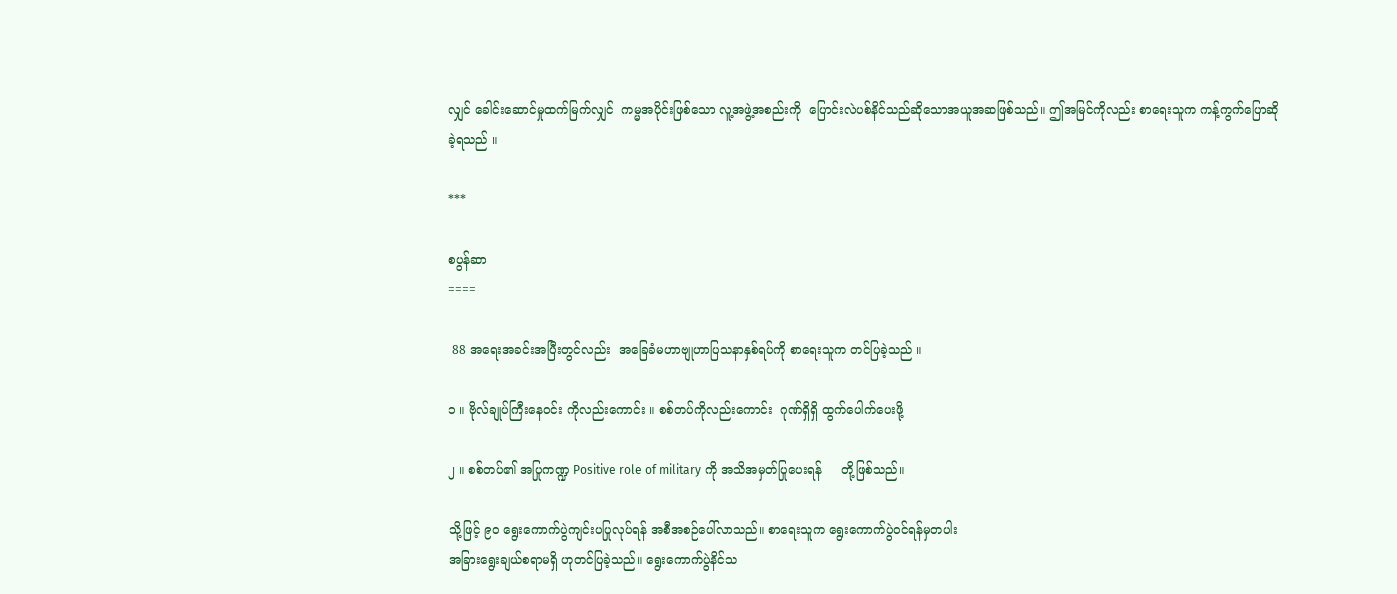လျှင် ခေါင်းဆောင်မှုထက်မြက်လျှင်  ကမ္မအပိုင်းဖြစ်သော လူ့အဖွဲ့အစည်းကို  ပြောင်းလဲပစ်နိင်သည်ဆိုသောအယူအဆဖြစ်သည်။ ဤအမြင်ကိုလည်း စာရေးသူက ကန့်ကွက်ပြောဆိုခဲ့ရသည် ။

***

စပွန်ဆာ
====

 88 အရေးအခင်းအပြီးတွင်လည်း  အခြေခံမဟာဗျုဟာပြသနာနှစ်ရပ်ကို စာရေးသူက တင်ပြခဲ့သည် ။

၁ ။ ဗိုလ်ချုပ်ကြီးနေဝင်း ကိုလည်းကောင်း ။ စစ်တပ်ကိုလည်းကောင်း  ဂုဏ်ရှိရှိ ထွက်ပေါက်ပေးဖို့

၂ ။ စစ်တပ်၏ အပြုကဏ္ဍ Positive role of military ကို အသိအမှတ်ပြုပေးရန်     တို့ဖြစ်သည်။

သို့ဖြင့် ၉၀ ရွေးကောက်ပွဲကျင်းပပြုလုပ်ရန် အစီအစဉ်ပေါ်လာသည်။ စာရေးသူက ရွေးကောက်ပွဲဝင်ရန်မှတပါး
အခြားရွေးချယ်စရာမရှိ ဟုတင်ပြခဲ့သည်။ ရွေးကောက်ပွဲနိင်သ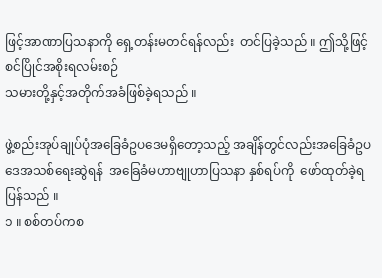ဖြင့်အာဏာပြသနာကို ရှေ့တန်းမတင်ရန်လည်း  တင်ပြခဲ့သည် ။ ဤသို့ဖြင့်  စင်ပြိုင်အစိုးရလမ်းစဉ်
သမားတို့နှင့်အတိုက်အခံဖြစ်ခဲ့ရသည် ။

ဖွဲ့စည်းအုပ်ချုပ်ပုံအခြေခံဥပဒေမရှိတော့သည့် အချိန်တွင်လည်းအခြေခံဥပဒေအသစ်ရေးဆွဲရန်  အခြေခံမဟာဗျုဟာပြသနာ နှစ်ရပ်ကို  ဖော်ထုတ်ခဲ့ရပြန်သည် ။
၁ ။ စစ်တပ်ကစ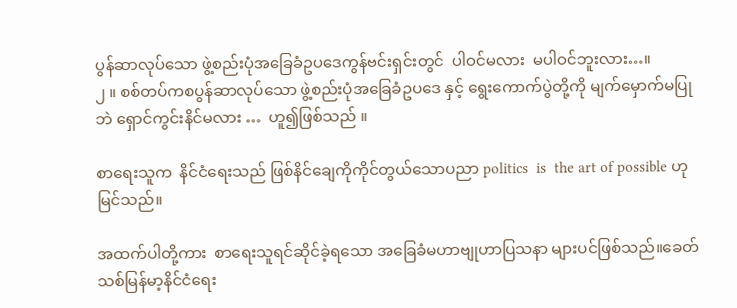ပွန်ဆာလုပ်သော ဖွဲ့စည်းပုံအခြေခံဥပဒေကွန်ဗင်းရှင်းတွင်  ပါဝင်မလား  မပါဝင်ဘူးလား…။
၂ ။ စစ်တပ်ကစပွန်ဆာလုပ်သော ဖွဲ့စည်းပုံအခြေခံဥပဒေ နှင့် ရွေးကောက်ပွဲတို့ကို မျက်မှောက်မပြုဘဲ ရှောင်ကွင်းနိင်မလား …  ဟူ၍ဖြစ်သည် ။

စာရေးသူက  နိင်ငံရေးသည် ဖြစ်နိင်ချေကိုကိုင်တွယ်သောပညာ politics  is  the art of possible ဟု မြင်သည်။

အထက်ပါတို့ကား  စာရေးသူရင်ဆိုင်ခဲ့ရသော အခြေခံမဟာဗျုဟာပြသနာ များပင်ဖြစ်သည်။ခေတ်သစ်မြန်မာ့နိင်ငံရေး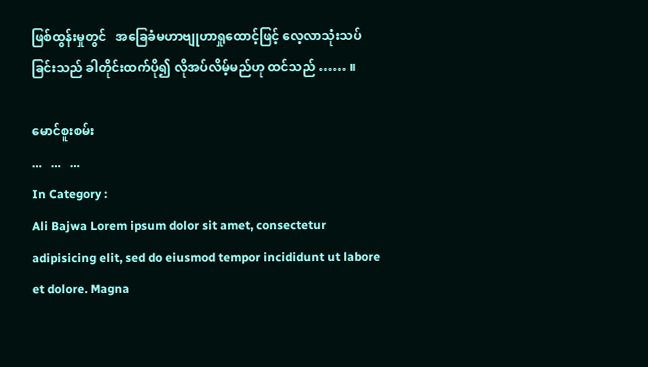ဖြစ်ထွန်းမှုတွင်   အခြေခံမဟာဗျုဟာရှုထောင့်ဖြင့် လေ့လာသုံးသပ်ခြင်းသည် ခါတိုင်းထက်ပို၍ လိုအပ်လိမ့်မည်ဟု ထင်သည် …… ။

မောင်စူးစမ်း
…   …   …
In Category :
Ali Bajwa Lorem ipsum dolor sit amet, consectetur adipisicing elit, sed do eiusmod tempor incididunt ut labore et dolore. Magna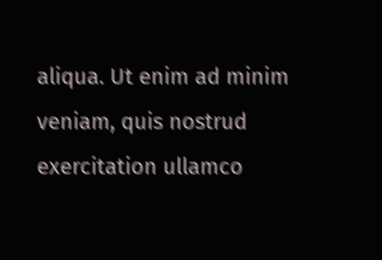aliqua. Ut enim ad minim veniam, quis nostrud exercitation ullamco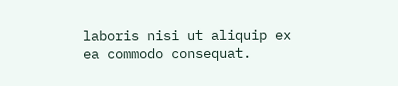laboris nisi ut aliquip ex ea commodo consequat.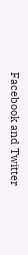Facebook and Twitter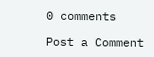0 comments

Post a Comment